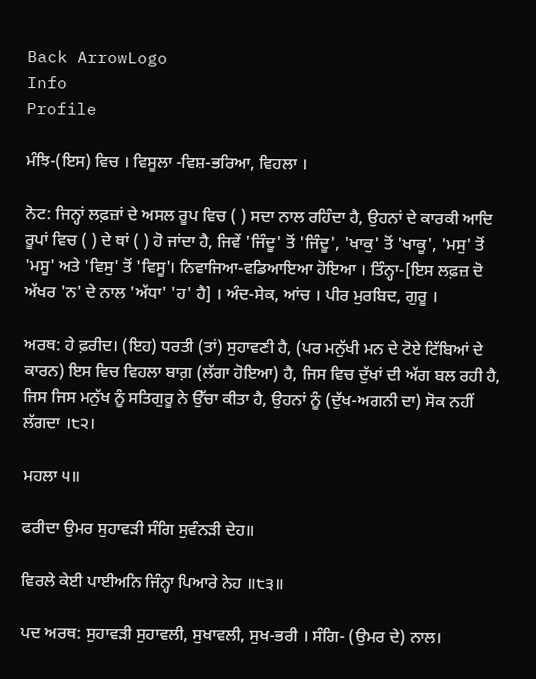Back ArrowLogo
Info
Profile

ਮੰਝਿ-(ਇਸ) ਵਿਚ । ਵਿਸੂਲਾ -ਵਿਸ਼-ਭਰਿਆ, ਵਿਹਲਾ ।

ਨੋਟ: ਜਿਨ੍ਹਾਂ ਲਫ਼ਜ਼ਾਂ ਦੇ ਅਸਲ ਰੂਪ ਵਿਚ ( ) ਸਦਾ ਨਾਲ ਰਹਿੰਦਾ ਹੈ, ਉਹਨਾਂ ਦੇ ਕਾਰਕੀ ਆਦਿ ਰੂਪਾਂ ਵਿਚ ( ) ਦੇ ਥਾਂ ( ) ਹੋ ਜਾਂਦਾ ਹੈ, ਜਿਵੇਂ 'ਜਿੰਦੂ' ਤੋਂ 'ਜਿੰਦੂ', 'ਖਾਕੁ' ਤੋਂ 'ਖਾਕੂ', 'ਮਸੁ' ਤੋਂ 'ਮਸੂ' ਅਤੇ 'ਵਿਸੁ' ਤੋਂ 'ਵਿਸੂ'। ਨਿਵਾਜਿਆ-ਵਡਿਆਇਆ ਹੋਇਆ । ਤਿੰਨ੍ਹਾ-[ਇਸ ਲਫ਼ਜ਼ ਦੋ ਅੱਖਰ 'ਨ' ਦੇ ਨਾਲ 'ਅੱਧਾ' 'ਹ' ਹੈ] । ਅੰਦ-ਸੇਕ, ਆਂਚ । ਪੀਰ ਮੁਰਬਿਦ, ਗੁਰੂ ।

ਅਰਥ: ਹੇ ਫ਼ਰੀਦ। (ਇਹ) ਧਰਤੀ (ਤਾਂ) ਸੁਹਾਵਣੀ ਹੈ, (ਪਰ ਮਨੁੱਖੀ ਮਨ ਦੇ ਟੋਏ ਟਿੱਬਿਆਂ ਦੇ ਕਾਰਨ) ਇਸ ਵਿਚ ਵਿਹਲਾ ਬਾਗ਼ (ਲੱਗਾ ਹੋਇਆ) ਹੈ, ਜਿਸ ਵਿਚ ਦੁੱਖਾਂ ਦੀ ਅੱਗ ਬਲ ਰਹੀ ਹੈ, ਜਿਸ ਜਿਸ ਮਨੁੱਖ ਨੂੰ ਸਤਿਗੁਰੂ ਨੇ ਉੱਚਾ ਕੀਤਾ ਹੈ, ਉਹਨਾਂ ਨੂੰ (ਦੁੱਖ-ਅਗਨੀ ਦਾ) ਸੋਕ ਨਹੀਂ ਲੱਗਦਾ ।੮੨।

ਮਹਲਾ ੫॥

ਫਰੀਦਾ ਉਮਰ ਸੁਹਾਵੜੀ ਸੰਗਿ ਸੁਵੰਨੜੀ ਦੇਹ॥

ਵਿਰਲੇ ਕੇਈ ਪਾਈਅਨਿ ਜਿੰਨ੍ਹਾ ਪਿਆਰੇ ਨੇਹ ॥੮੩॥

ਪਦ ਅਰਥ: ਸੁਹਾਵੜੀ ਸੁਹਾਵਲੀ, ਸੁਖਾਵਲੀ, ਸੁਖ-ਭਰੀ । ਸੰਗਿ- (ਉਮਰ ਦੇ) ਨਾਲ।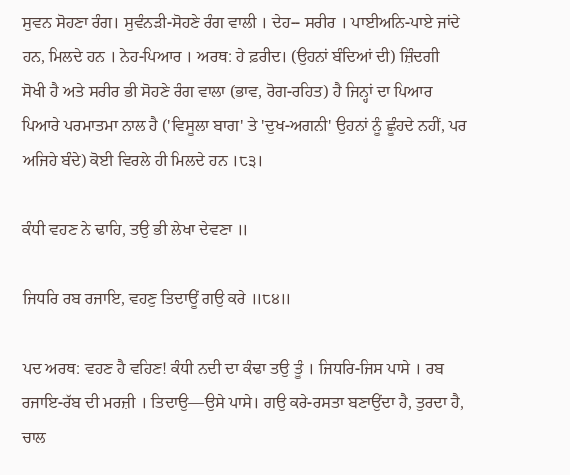ਸੁਵਨ ਸੋਹਣਾ ਰੰਗ। ਸੁਵੰਨੜੀ-ਸੋਹਣੇ ਰੰਗ ਵਾਲੀ । ਦੇਹ-- ਸਰੀਰ । ਪਾਈਅਨਿ-ਪਾਏ ਜਾਂਦੇ ਹਨ, ਮਿਲਦੇ ਹਨ । ਨੇਹ-ਪਿਆਰ । ਅਰਥ: ਹੇ ਫ਼ਰੀਦ। (ਉਹਨਾਂ ਬੰਦਿਆਂ ਦੀ) ਜ਼ਿੰਦਗੀ ਸੋਖੀ ਹੈ ਅਤੇ ਸਰੀਰ ਭੀ ਸੋਹਣੇ ਰੰਗ ਵਾਲਾ (ਭਾਵ, ਰੋਗ-ਰਹਿਤ) ਹੈ ਜਿਨ੍ਹਾਂ ਦਾ ਪਿਆਰ ਪਿਆਰੇ ਪਰਮਾਤਮਾ ਨਾਲ ਹੈ ('ਵਿਸੂਲਾ ਬਾਗ' ਤੇ 'ਦੁਖ-ਅਗਨੀ' ਉਹਨਾਂ ਨੂੰ ਛੂੰਹਦੇ ਨਹੀਂ, ਪਰ ਅਜਿਹੇ ਬੰਦੇ) ਕੋਈ ਵਿਰਲੇ ਹੀ ਮਿਲਦੇ ਹਨ ।੮੩।

ਕੰਧੀ ਵਹਣ ਨੇ ਢਾਹਿ, ਤਉ ਭੀ ਲੇਖਾ ਦੇਵਣਾ ॥

ਜਿਧਰਿ ਰਬ ਰਜਾਇ, ਵਹਣੁ ਤਿਦਾਊਂ ਗਉ ਕਰੇ ॥੮੪॥

ਪਦ ਅਰਥ: ਵਹਣ ਹੈ ਵਹਿਣ! ਕੰਧੀ ਨਦੀ ਦਾ ਕੰਢਾ ਤਉ ਤੂੰ । ਜਿਧਰਿ-ਜਿਸ ਪਾਸੇ । ਰਬ ਰਜਾਇ-ਰੱਬ ਦੀ ਮਰਜ਼ੀ । ਤਿਦਾਉ—ਉਸੇ ਪਾਸੇ। ਗਉ ਕਰੇ-ਰਸਤਾ ਬਣਾਉਂਦਾ ਹੈ, ਤੁਰਦਾ ਹੈ, ਚਾਲ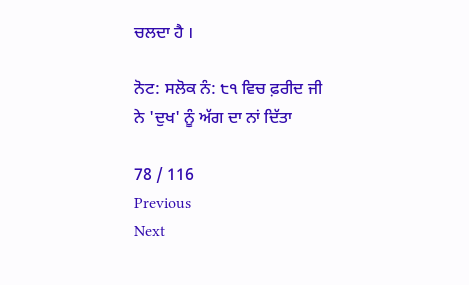ਚਲਦਾ ਹੈ ।

ਨੋਟ: ਸਲੋਕ ਨੰ: ੮੧ ਵਿਚ ਫ਼ਰੀਦ ਜੀ ਨੇ 'ਦੁਖ' ਨੂੰ ਅੱਗ ਦਾ ਨਾਂ ਦਿੱਤਾ

78 / 116
Previous
Next